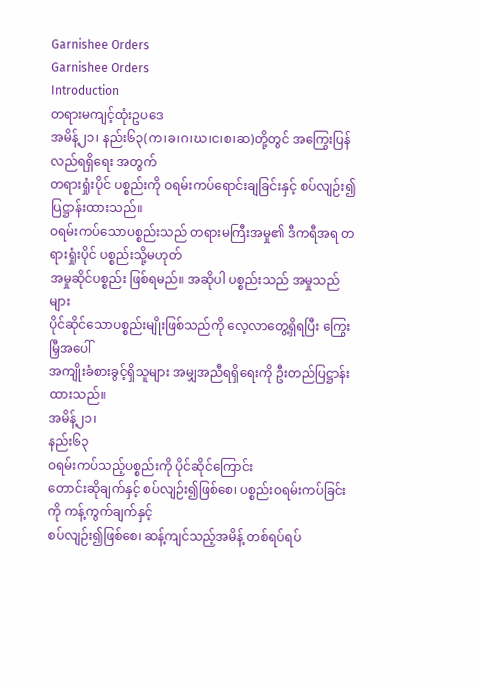Garnishee Orders
Garnishee Orders
Introduction
တရားမကျင့်ထုံးဥပဒေ
အမိန့်၂၁၊ နည်း၆၃(က၊ခ၊ဂ၊ဃ၊င၊စ၊ဆ)တို့တွင် အကြွေးပြန်လည်ရရှိရေး အတွက်
တရားရှုံးပိုင် ပစ္စည်းကို ဝရမ်းကပ်ရောင်းချခြင်းနှင့် စပ်လျဉ်း၍ ပြဋ္ဌာန်းထားသည်။
ဝရမ်းကပ်သောပစ္စည်းသည် တရားမကြီးအမှု၏ ဒီကရီအရ တရားရှုံးပိုင် ပစ္စည်းသို့မဟုတ်
အမှုဆိုင်ပစ္စည်း ဖြစ်ရမည်။ အဆိုပါ ပစ္စည်းသည် အမှုသည်များ
ပိုင်ဆိုင်သောပစ္စည်းမျိုးဖြစ်သည်ကို လေ့လာတွေ့ရှိရပြီး ကြွေးမြှီအပေါ်
အကျိုးခံစားခွင့်ရှိသူများ အမျှအညီရရှိရေးကို ဦးတည်ပြဋ္ဌာန်းထားသည်။
အမိန့်၂၁၊
နည်း၆၃
ဝရမ်းကပ်သည့်ပစ္စည်းကို ပိုင်ဆိုင်ကြောင်း
တောင်းဆိုချက်နှင့် စပ်လျဉ်း၍ဖြစ်စေ၊ ပစ္စည်းဝရမ်းကပ်ခြင်းကို ကန့်ကွက်ချက်နှင့်
စပ်လျဉ်း၍ဖြစ်စေ၊ ဆန့်ကျင်သည့်အမိန့် တစ်ရပ်ရပ်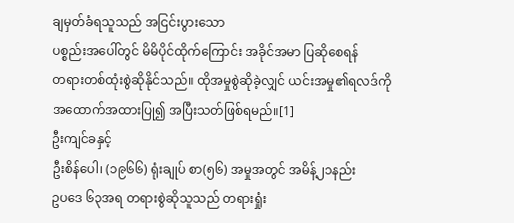ချမှတ်ခံရသူသည် အငြင်းပွားသော
ပစ္စည်းအပေါ်တွင် မိမိပိုင်ထိုက်ကြောင်း အခိုင်အမာ ပြဆိုစေရန်
တရားတစ်ထုံးစွဲဆိုနိုင်သည်။ ထိုအမှုစွဲဆိုခဲ့လျှင် ယင်းအမှု၏ရလဒ်ကို
အထောက်အထားပြု၍ အပြီးသတ်ဖြစ်ရမည်။[1]
ဦးကျင်ခနှင့်
ဦးစိန်ပေါ၊ (၁၉၆၆) ရုံးချုပ် စာ(၅၆) အမှုအတွင် အမိန့်၂၁နည်း
ဥပဒေ ၆၃အရ တရားစွဲဆိုသူသည် တရားရှုံး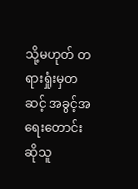သို့မဟုတ် တရားရှုံးမှတဆင့် အခွင့်အရေးတောင်းဆိုသူ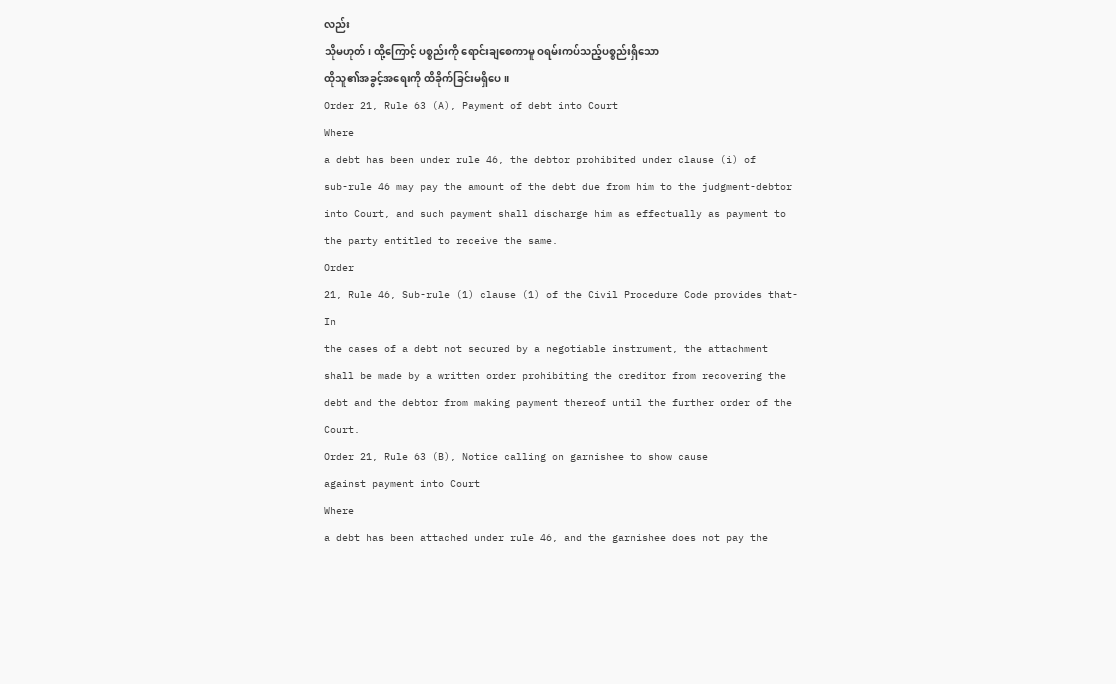လည်း
သိုမဟုတ်၊ ထို့ကြောင့် ပစ္စည်းကို ရောင်းချစေကာမူ ဝရမ်းကပ်သည့်ပစ္စည်းရှိသော
ထိုသူ၏အခွင့်အရေးကို ထိခိုက်ခြင်းမရှိပေ။
Order 21, Rule 63 (A), Payment of debt into Court
Where
a debt has been under rule 46, the debtor prohibited under clause (i) of
sub-rule 46 may pay the amount of the debt due from him to the judgment-debtor
into Court, and such payment shall discharge him as effectually as payment to
the party entitled to receive the same.
Order
21, Rule 46, Sub-rule (1) clause (1) of the Civil Procedure Code provides that-
In
the cases of a debt not secured by a negotiable instrument, the attachment
shall be made by a written order prohibiting the creditor from recovering the
debt and the debtor from making payment thereof until the further order of the
Court.
Order 21, Rule 63 (B), Notice calling on garnishee to show cause
against payment into Court
Where
a debt has been attached under rule 46, and the garnishee does not pay the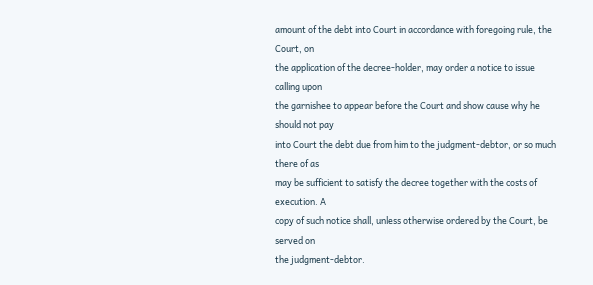amount of the debt into Court in accordance with foregoing rule, the Court, on
the application of the decree-holder, may order a notice to issue calling upon
the garnishee to appear before the Court and show cause why he should not pay
into Court the debt due from him to the judgment-debtor, or so much there of as
may be sufficient to satisfy the decree together with the costs of execution. A
copy of such notice shall, unless otherwise ordered by the Court, be served on
the judgment-debtor.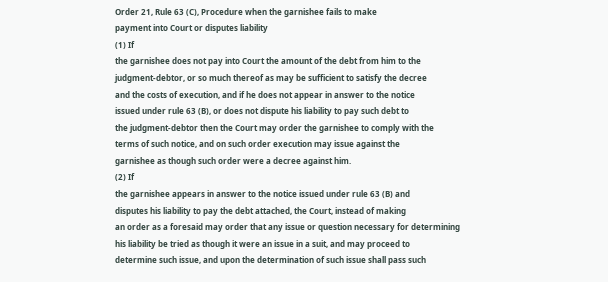Order 21, Rule 63 (C), Procedure when the garnishee fails to make
payment into Court or disputes liability
(1) If
the garnishee does not pay into Court the amount of the debt from him to the
judgment-debtor, or so much thereof as may be sufficient to satisfy the decree
and the costs of execution, and if he does not appear in answer to the notice
issued under rule 63 (B), or does not dispute his liability to pay such debt to
the judgment-debtor then the Court may order the garnishee to comply with the
terms of such notice, and on such order execution may issue against the
garnishee as though such order were a decree against him.
(2) If
the garnishee appears in answer to the notice issued under rule 63 (B) and
disputes his liability to pay the debt attached, the Court, instead of making
an order as a foresaid may order that any issue or question necessary for determining
his liability be tried as though it were an issue in a suit, and may proceed to
determine such issue, and upon the determination of such issue shall pass such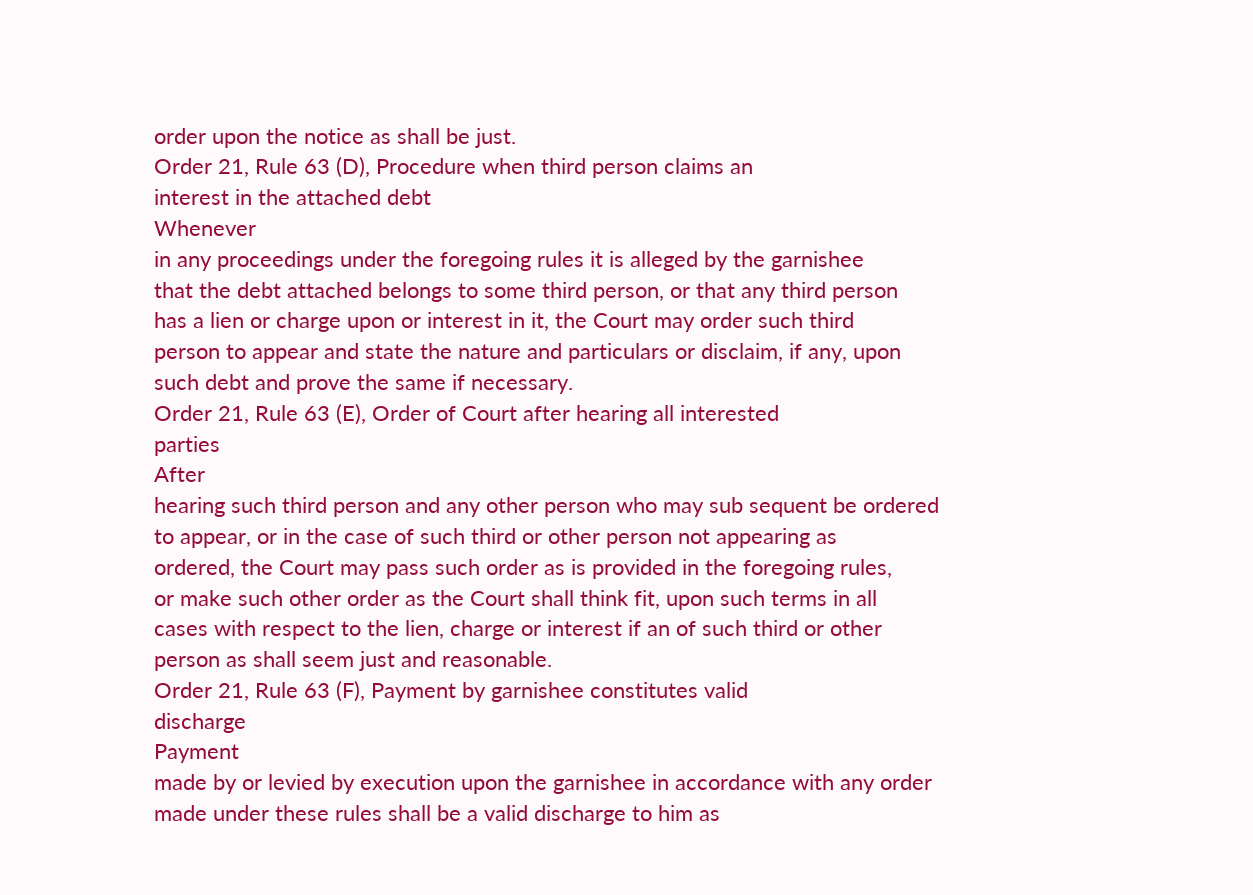order upon the notice as shall be just.
Order 21, Rule 63 (D), Procedure when third person claims an
interest in the attached debt
Whenever
in any proceedings under the foregoing rules it is alleged by the garnishee
that the debt attached belongs to some third person, or that any third person
has a lien or charge upon or interest in it, the Court may order such third
person to appear and state the nature and particulars or disclaim, if any, upon
such debt and prove the same if necessary.
Order 21, Rule 63 (E), Order of Court after hearing all interested
parties
After
hearing such third person and any other person who may sub sequent be ordered
to appear, or in the case of such third or other person not appearing as
ordered, the Court may pass such order as is provided in the foregoing rules,
or make such other order as the Court shall think fit, upon such terms in all
cases with respect to the lien, charge or interest if an of such third or other
person as shall seem just and reasonable.
Order 21, Rule 63 (F), Payment by garnishee constitutes valid
discharge
Payment
made by or levied by execution upon the garnishee in accordance with any order
made under these rules shall be a valid discharge to him as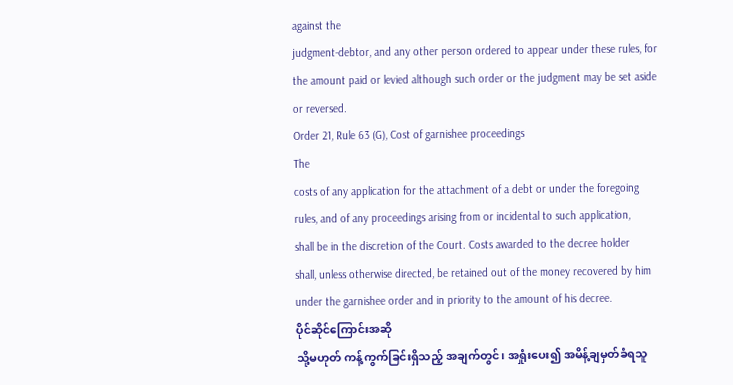against the
judgment-debtor, and any other person ordered to appear under these rules, for
the amount paid or levied although such order or the judgment may be set aside
or reversed.
Order 21, Rule 63 (G), Cost of garnishee proceedings
The
costs of any application for the attachment of a debt or under the foregoing
rules, and of any proceedings arising from or incidental to such application,
shall be in the discretion of the Court. Costs awarded to the decree holder
shall, unless otherwise directed, be retained out of the money recovered by him
under the garnishee order and in priority to the amount of his decree.
ပိုင်ဆိုင်ကြောင်းအဆို
သို့မဟုတ် ကန့်ကွက်ခြင်းရှိသည့် အချက်တွင်၊ အရှုံးပေး၍ အမိန့်ချမှတ်ခံရသူ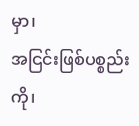မှာ၊
အငြင်းဖြစ်ပစ္စည်းကို၊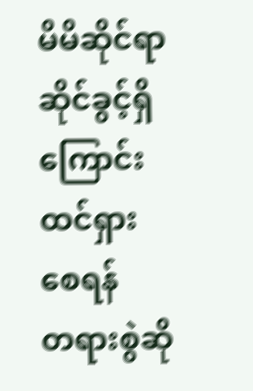မိမိဆိုင်ရာဆိုင်ခွင့်ရှိကြောင်း ထင်ရှားစေရန်
တရားစွဲဆို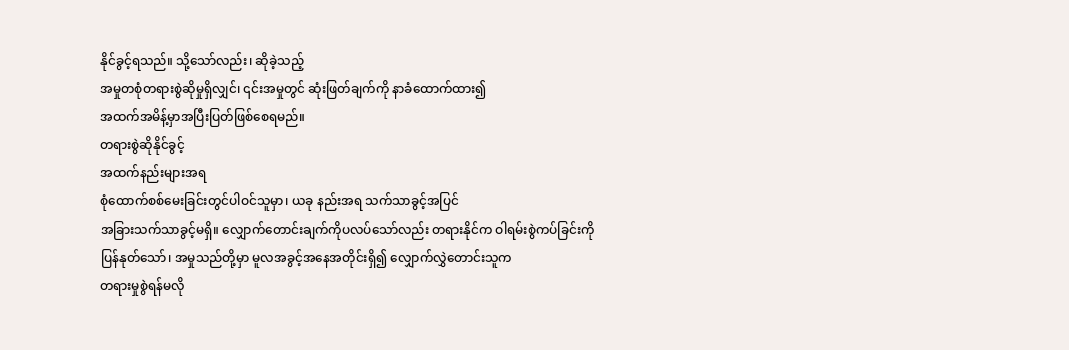နိုင်ခွင့်ရသည်။ သို့သော်လည်း၊ ဆိုခဲ့သည့်
အမှုတစုံတရားစွဲဆိုမှုရှိလျှင်၊ ၎င်းအမှုတွင် ဆုံးဖြတ်ချက်ကို နာခံထောက်ထား၍
အထက်အမိန့်မှာအပြီးပြတ်ဖြစ်စေရမည်။
တရားစွဲဆိုနိုင်ခွင့်
အထက်နည်းများအရ
စုံထောက်စစ်မေးခြင်းတွင်ပါဝင်သူမှာ၊ ယခု နည်းအရ သက်သာခွင့်အပြင်
အခြားသက်သာခွင့်မရှိ။ လျှောက်တောင်းချက်ကိုပလပ်သော်လည်း တရားနိုင်က ဝါရမ်းစွဲကပ်ခြင်းကို
ပြန်နုတ်သော်၊ အမှုသည်တို့မှာ မူလအခွင့်အနေအတိုင်းရှိ၍ လျှောက်လွှဲတောင်းသူက
တရားမှုစွဲရန်မလို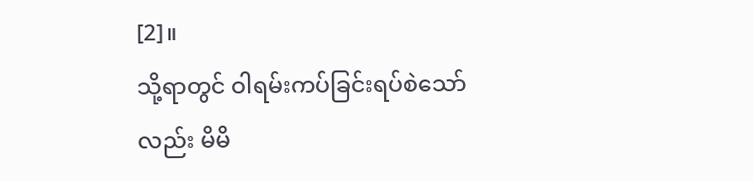[2]။
သို့ရာတွင် ဝါရမ်းကပ်ခြင်းရပ်စဲသော်လည်း မိမိ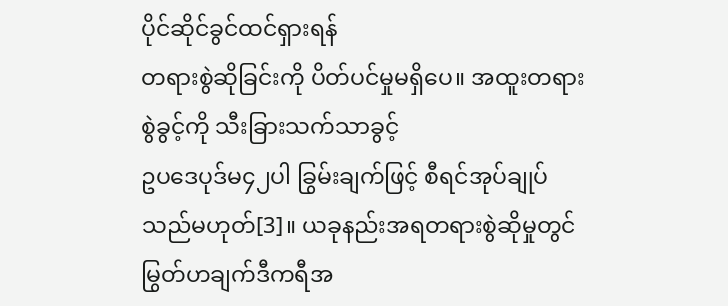ပိုင်ဆိုင်ခွင်ထင်ရှားရန်
တရားစွဲဆိုခြင်းကို ပိတ်ပင်မှုမရှိပေ။ အထူးတရားစွဲခွင့်ကို သီးခြားသက်သာခွင့်
ဥပဒေပုဒ်မ၄၂ပါ ခြွမ်းချက်ဖြင့် စီရင်အုပ်ချုပ်သည်မဟုတ်[3]။ ယခုနည်းအရတရားစွဲဆိုမှုတွင်
မြွတ်ဟချက်ဒီကရီအ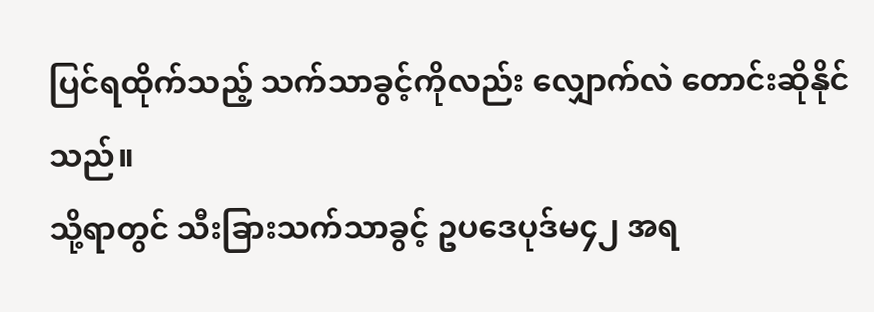ပြင်ရထိုက်သည့် သက်သာခွင့်ကိုလည်း လျှောက်လဲ တောင်းဆိုနိုင်သည်။
သို့ရာတွင် သီးခြားသက်သာခွင့် ဥပဒေပုဒ်မ၄၂ အရ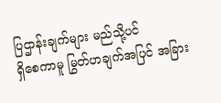ပြဌာန်းချက်များ မည်သို့ပင်
ရှိစေကာမူ မြွတ်ဟချက်အပြင် အခြား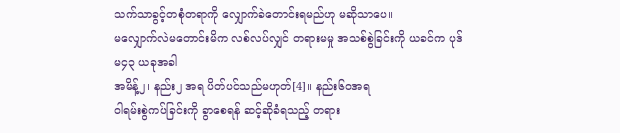သက်သာခွင့်တစုံတရာကို လျှောက်ခဲတောင်းရမည်ဟု မဆိုသာပေ။
မလျှောက်လဲမတောင်းမိက လစ်လပ်လျှင် တရားမမှု အသစ်စွဲခြင်းကို ယခင်က ပုဒ်မ၄၃ ယခုအခါ
အမိန့်၂၊ နည်း၂ အရ ပိတ်ပင်သည်မဟုတ်[4]။ နည်း၆၀အရ
ဝါရမ်းစွဲကပ်ခြင်းကို ခွာစေရန် ဆင့်ဆိုခံရသည့် တရား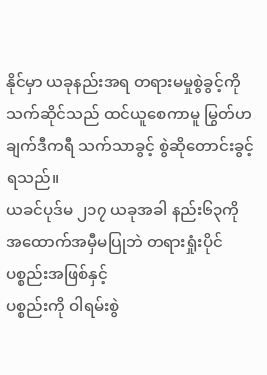နိုင်မှာ ယခုနည်းအရ တရားမမှုစွဲခွင့်ကို
သက်ဆိုင်သည် ထင်ယူစေကာမူ မြွတ်ဟချက်ဒီကရီ သက်သာခွင့် စွဲဆိုတောင်းခွင့်ရသည်။
ယခင်ပုဒ်မ ၂၁၇ ယခုအခါ နည်း၆၃ကို အထောက်အမှီမပြုဘဲ တရားရှုံးပိုင်ပစ္စည်းအဖြစ်နှင့်
ပစ္စည်းကို ဝါရမ်းစွဲ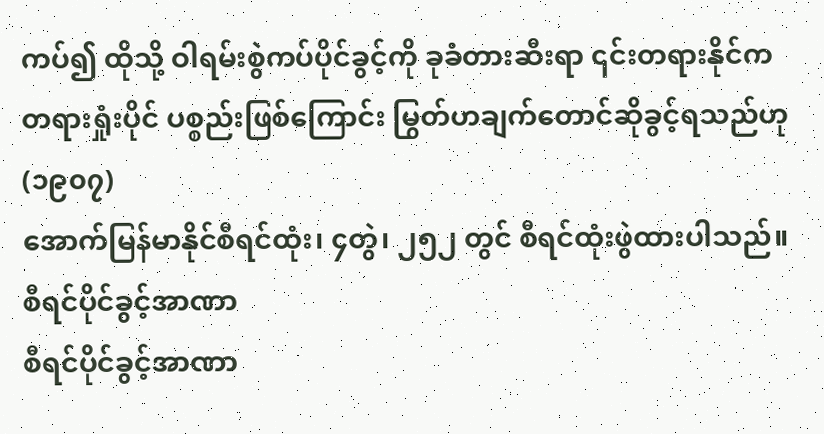ကပ်၍ ထိုသို့ ဝါရမ်းစွဲကပ်ပိုင်ခွင့်ကို ခုခံတားဆီးရာ ၎င်းတရားနိုင်က
တရားရှုံးပိုင် ပစ္စည်းဖြစ်ကြောင်း မြွတ်ဟချက်တောင်ဆိုခွင့်ရသည်ဟု (၁၉၀၇)
အောက်မြန်မာနိုင်စီရင်ထုံး၊ ၄တွဲ၊ ၂၅၂ တွင် စီရင်ထုံးဖွဲထားပါသည်။
စီရင်ပိုင်ခွင့်အာဏာ
စီရင်ပိုင်ခွင့်အာဏာ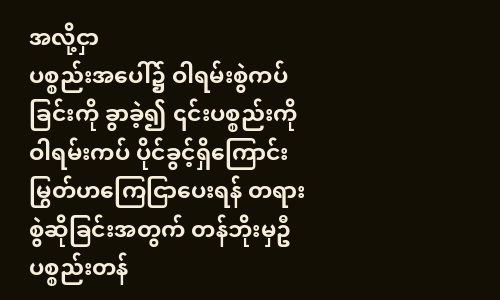အလို့ငှာ
ပစ္စည်းအပေါ်၌ ဝါရမ်းစွဲကပ်ခြင်းကို ခွာခဲ့၍ ၎င်းပစ္စည်းကို ဝါရမ်းကပ် ပိုင်ခွင့်ရှိကြောင်း
မြွတ်ဟကြေငြာပေးရန် တရားစွဲဆိုခြင်းအတွက် တန်ဘိုးမှဦ ပစ္စည်းတန်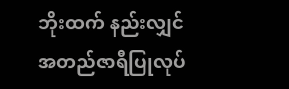ဘိုးထက် နည်းလျှင်
အတည်ဇာရီပြုလုပ်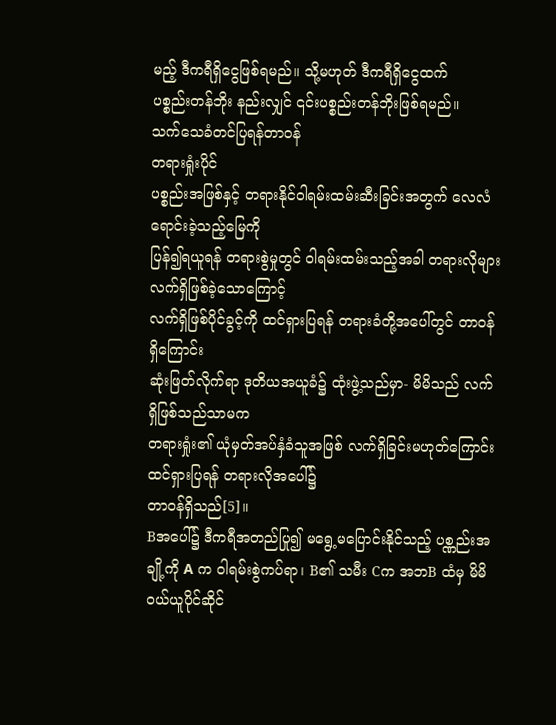မည့် ဒီကရီရှိငွေဖြစ်ရမည်။ သို့မဟုတ် ဒီကရီရှိငွေထက်
ပစ္စည်းတန်ဘိုး နည်းလျှင် ၎င်းပစ္စည်းတန်ဘိုးဖြစ်ရမည်။
သက်သေခံတင်ပြရန်တာဝန်
တရားရှုံးပိုင်
ပစ္စည်းအဖြစ်နှင့် တရားနိုင်ဝါရမ်းထမ်းဆီးခြင်းအတွက် လေလံရောင်းခဲ့သည့်မြေကို
ပြန်၍ရယူရန် တရားစွဲမှုတွင် ဝါရမ်းထမ်းသည့်အခါ တရားလိုများလက်ရှိဖြစ်ခဲ့သောကြောင့်
လက်ရှိဖြစ်ပိုင်ခွင့်ကို ထင်ရှားပြရန် တရားခံတို့အပေါ်တွင် တာဝန်ရှိကြောင်း
ဆုံးဖြတ်လိုက်ရာ ဒုတိယအယူခံ၌ ထုံးဖွဲ့သည်မှာ- မိမိသည် လက်ရှိဖြစ်သည်သာမက
တရားရှုံး၏ ယုံမှတ်အပ်နှံခံသူအဖြစ် လက်ရှိခြင်းမဟုတ်ကြောင်းထင်ရှားပြရန် တရားလိုအပေါ်၌
တာဝန်ရှိသည်[5]။
Bအပေါ်၌ ဒီကရီအတည်ပြု၍ မရွေ့မပြောင်းနိုင်သည့် ပစ္ဏည်းအချို့ကို A က ဝါရမ်းစွဲကပ်ရာ၊ B၏ သမီး Cက အဘB ထံမှ မိမိဝယ်ယူပိုင်ဆိုင်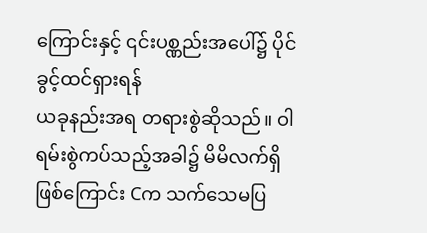ကြောင်းနှင့် ၎င်းပစ္ဏည်းအပေါ်၌ ပိုင်ခွင့်ထင်ရှားရန်
ယခုနည်းအရ တရားစွဲဆိုသည်။ ဝါရမ်းစွဲကပ်သည့်အခါ၌ မိမိလက်ရှိဖြစ်ကြောင်း Cက သက်သေမပြ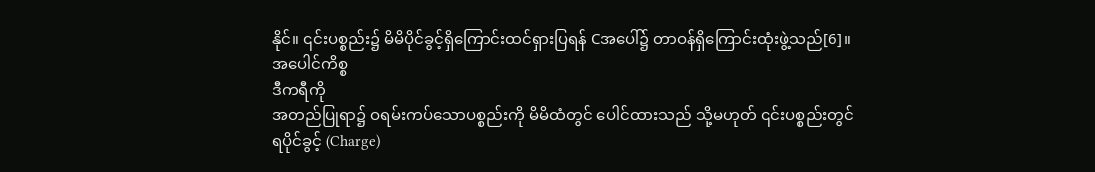နိုင်။ ၎င်းပစ္စည်း၌ မိမိပိုင်ခွင့်ရှိကြောင်းထင်ရှားပြရန် Cအပေါ်၌ တာဝန်ရှိကြောင်းထုံးဖွဲ့သည်[6]။
အပေါင်ကိစ္စ
ဒီကရီကို
အတည်ပြုရာ၌ ဝရမ်းကပ်သောပစ္စည်းကို မိမိထံတွင် ပေါင်ထားသည် သို့မဟုတ် ၎င်းပစ္စည်းတွင်
ရပိုင်ခွင့် (Charge)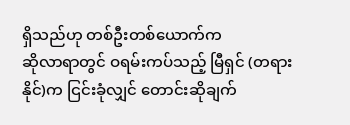ရှိသည်ဟု တစ်ဦးတစ်ယောက်က
ဆိုလာရာတွင် ဝရမ်းကပ်သည့် မြီရှင် (တရားနိုင်)က ငြင်းခုံလျှင် တောင်းဆိုချက်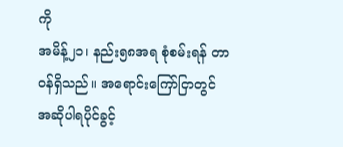ကို
အမိန့်၂၁၊ နည်း၅၈အရ စုံစမ်းရန် တာဝန်ရှိသည်။ အရောင်းကြော်ငြာတွင်
အဆိုပါရပိုင်ခွင့်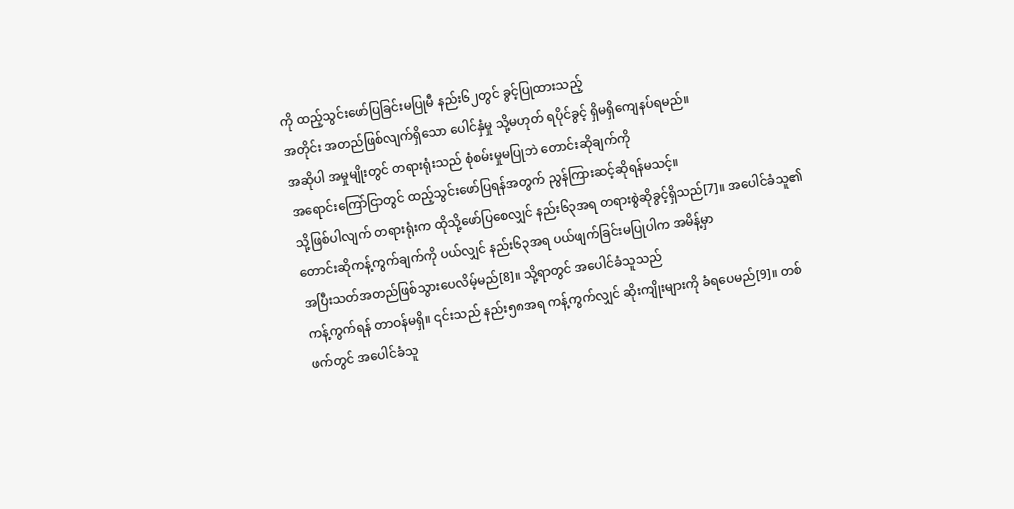ကို ထည့်သွင်းဖော်ပြခြင်းမပြုမီ နည်း၆၂တွင် ခွင့်ပြုထားသည့်
အတိုင်း အတည်ဖြစ်လျက်ရှိသော ပေါင်နှံမှု သို့မဟုတ် ရပိုင်ခွင့် ရှိမရှိကျေနပ်ရမည်။
အဆိုပါ အမှုမျိုးတွင် တရားရုံးသည် စုံစမ်းမှုမပြုဘဲ တောင်းဆိုချက်ကို
အရောင်းကြော်ငြာတွင် ထည့်သွင်းဖော်ပြရန်အတွက် ညွန်ကြားဆင့်ဆိုရန်မသင့်။
သို့ဖြစ်ပါလျက် တရားရုံးက ထိုသို့ဖော်ပြစေလျှင် နည်း၆၃အရ တရားစွဲဆိုခွင့်ရှိသည်[7]။ အပေါင်ခံသူ၏
တောင်းဆိုကန့်ကွက်ချက်ကို ပယ်လျှင် နည်း၆၃အရ ပယ်ဖျက်ခြင်းမပြုပါက အမိန့်မှာ
အပြီးသတ်အတည်ဖြစ်သွားပေလိမ့်မည်[8]။ သို့ရာတွင် အပေါင်ခံသူသည်
ကန့်ကွက်ရန် တာဝန်မရှိ။ ၎င်းသည် နည်း၅၈အရ ကန့်ကွက်လျှင် ဆိုးကျိုးများကို ခံရပေမည်[9]။ တစ်ဖက်တွင် အပေါင်ခံသူ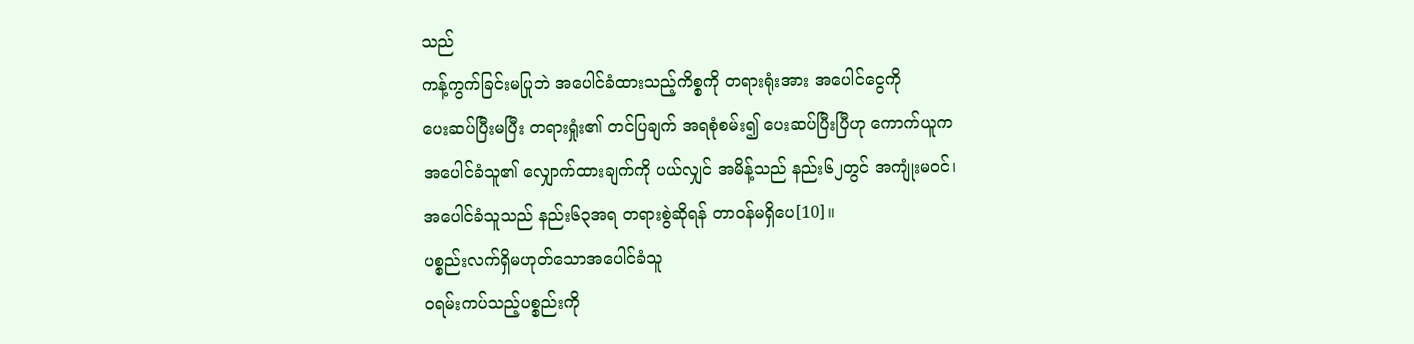သည်
ကန့်ကွက်ခြင်းမပြုဘဲ အပေါင်ခံထားသည့်ကိစ္စကို တရားရုံးအား အပေါင်ငွေကို
ပေးဆပ်ပြီးမပြီး တရားရှုံး၏ တင်ပြချက် အရစုံစမ်း၍ ပေးဆပ်ပြီးပြီဟု ကောက်ယူက
အပေါင်ခံသူ၏ လျှောက်ထားချက်ကို ပယ်လျှင် အမိန့်သည် နည်း၆၂တွင် အကျုံးမဝင်၊
အပေါင်ခံသူသည် နည်း၆၃အရ တရားစွဲဆိုရန် တာဝန်မရှိပေ[10]။
ပစ္စည်းလက်ရှိမဟုတ်သောအပေါင်ခံသူ
ဝရမ်းကပ်သည့်ပစ္စည်းကို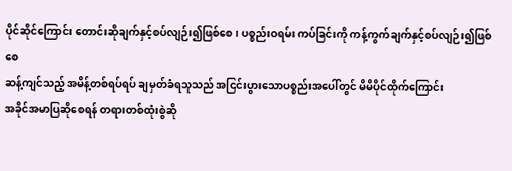ပိုင်ဆိုင်ကြောင်း တောင်းဆိုချက်နှင့်စပ်လျဉ်း၍ဖြစ်စေ၊ ပစ္စည်းဝရမ်း ကပ်ခြင်းကို ကန့်ကွက်ချက်နှင့်စပ်လျဉ်း၍ဖြစ်စေ
ဆန့်ကျင်သည့် အမိန့်တစ်ရပ်ရပ် ချမှတ်ခံရသူသည် အငြင်းပွားသောပစ္စည်းအပေါ်တွင် မိမိပိုင်ထိုက်ကြောင်း
အခိုင်အမာပြဆိုစေရန် တရားတစ်ထုံးစွဲဆို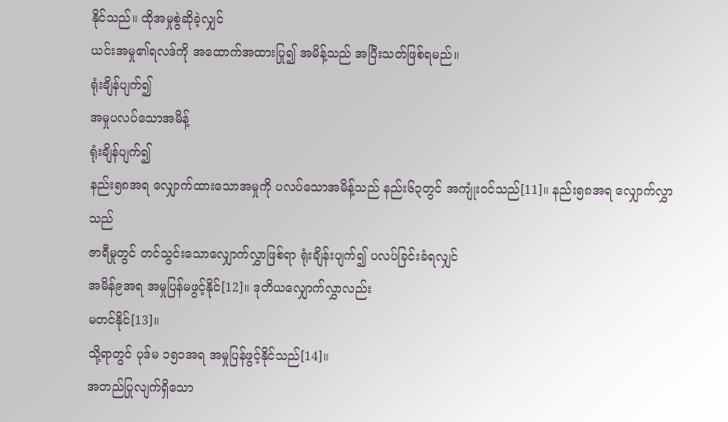နိုင်သည်။ ထိုအမှုစွဲဆိုခဲ့လျှင်
ယင်းအမှု၏ရလဒ်ကို အထောက်အထားပြု၍ အမိန့်သည် အပြီးသတ်ဖြစ်ရမည်။
ရုံးချိန်ပျက်၍
အမှုပလပ်သောအမိန့်
ရုံးချိန်ပျက်၍
နည်း၅၈အရ လျှောက်ထားသောအမှုကို ပလပ်သောအမိန့်သည် နည်း၆၃တွင် အကျုံးဝင်သည်[11]။ နည်း၅၈အရ လျှောက်လွှာသည်
ဇာရီမှုတွင် တင်သွင်းသောလျှောက်လွှာဖြစ်ရာ ရုံးချိန်းပျက်၍ ပလပ်ခြင်းခံရလျှင်
အမိန်၉အရ အမှုပြန်မဖွင့်နိုင်[12]။ ဒုတိယလျှောက်လွှာလည်း
မတင်နိုင်[13]။
သို့ရာတွင် ပုဒ်မ ၁၅၁အရ အမှုပြန်ဖွင့်နိုင်သည်[14]။
အတည်ပြုလျက်ရှိသော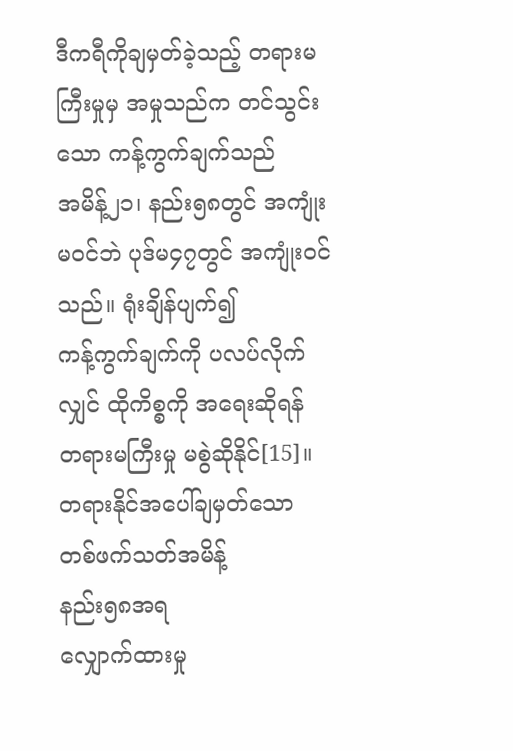ဒီကရီကိုချမှတ်ခဲ့သည့် တရားမကြီးမှုမှ အမှုသည်က တင်သွင်းသော ကန့်ကွက်ချက်သည်
အမိန့်၂၁၊ နည်း၅၈တွင် အကျုံးမဝင်ဘဲ ပုဒ်မ၄၇တွင် အကျုံးဝင်သည်။ ရုံးချိန်ပျက်၍
ကန့်ကွက်ချက်ကို ပလပ်လိုက်လျှင် ထိုကိစ္စကို အရေးဆိုရန် တရားမကြီးမှု မစွဲဆိုနိုင်[15]။
တရားနိုင်အပေါ်ချမှတ်သော
တစ်ဖက်သတ်အမိန့်
နည်း၅၈အရ
လျှောက်ထားမှု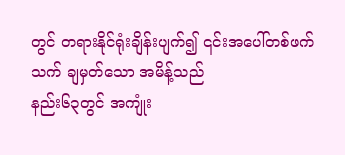တွင် တရားနိုင်ရုံးချိန်းပျက်၍ ၎င်းအပေါ်တစ်ဖက်သက် ချမှတ်သော အမိန့်သည်
နည်း၆၃တွင် အကျုံး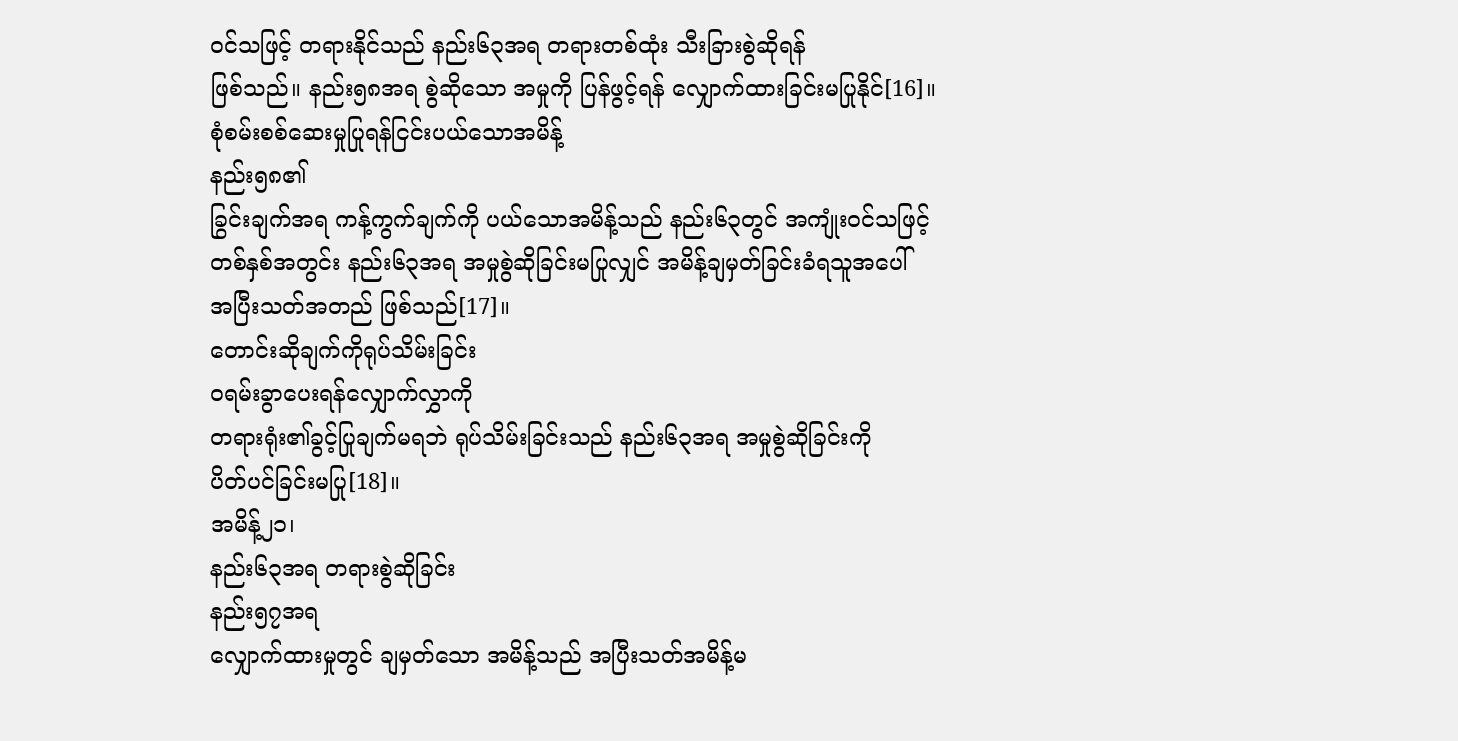ဝင်သဖြင့် တရားနိုင်သည် နည်း၆၃အရ တရားတစ်ထုံး သီးခြားစွဲဆိုရန်
ဖြစ်သည်။ နည်း၅၈အရ စွဲဆိုသော အမှုကို ပြန်ဖွင့်ရန် လျှောက်ထားခြင်းမပြုနိုင်[16]။
စုံစမ်းစစ်ဆေးမှုပြုရန်ငြင်းပယ်သောအမိန့်
နည်း၅၈၏
ခြွင်းချက်အရ ကန့်ကွက်ချက်ကို ပယ်သောအမိန့်သည် နည်း၆၃တွင် အကျုံးဝင်သဖြင့်
တစ်နှစ်အတွင်း နည်း၆၃အရ အမှုစွဲဆိုခြင်းမပြုလျှင် အမိန့်ချမှတ်ခြင်းခံရသူအပေါ်
အပြီးသတ်အတည် ဖြစ်သည်[17]။
တောင်းဆိုချက်ကိုရုပ်သိမ်းခြင်း
ဝရမ်းခွာပေးရန်လျှောက်လွှာကို
တရားရုံး၏ခွင့်ပြုချက်မရဘဲ ရုပ်သိမ်းခြင်းသည် နည်း၆၃အရ အမှုစွဲဆိုခြင်းကို
ပိတ်ပင်ခြင်းမပြု[18]။
အမိန့်၂၁၊
နည်း၆၃အရ တရားစွဲဆိုခြင်း
နည်း၅၇အရ
လျှောက်ထားမှုတွင် ချမှတ်သော အမိန့်သည် အပြီးသတ်အမိန့်မ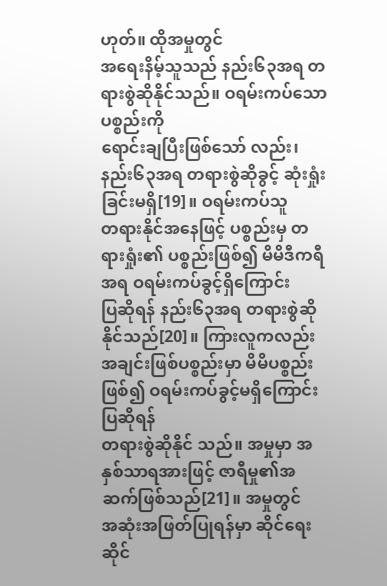ဟုတ်။ ထိုအမှုတွင်
အရေးနိမ့်သူသည် နည်း၆၃အရ တရားစွဲဆိုနိုင်သည်။ ဝရမ်းကပ်သော ပစ္စည်းကို
ရောင်းချပြီးဖြစ်သော် လည်း၊ နည်း၆၃အရ တရားစွဲဆိုခွင့် ဆုံးရှုံးခြင်းမရှိ[19]။ ဝရမ်းကပ်သူ
တရားနိုင်အနေဖြင့် ပစ္စည်းမှ တရားရှုံး၏ ပစ္စည်းဖြစ်၍ မိမိဒီကရီအရ ဝရမ်းကပ်ခွင့်ရှိကြောင်း
ပြဆိုရန် နည်း၆၃အရ တရားစွဲဆိုနိုင်သည်[20]။ ကြားလူကလည်း
အချင်းဖြစ်ပစ္စည်းမှာ မိမိပစ္စည်းဖြစ်၍ ဝရမ်းကပ်ခွင့်မရှိကြောင်းပြဆိုရန်
တရားစွဲဆိုနိုင် သည်။ အမှုမှာ အနှစ်သာရအားဖြင့် ဇာရီမှု၏အဆက်ဖြစ်သည်[21]။ အမှုတွင်
အဆုံးအဖြတ်ပြုရန်မှာ ဆိုင်ရေး ဆိုင်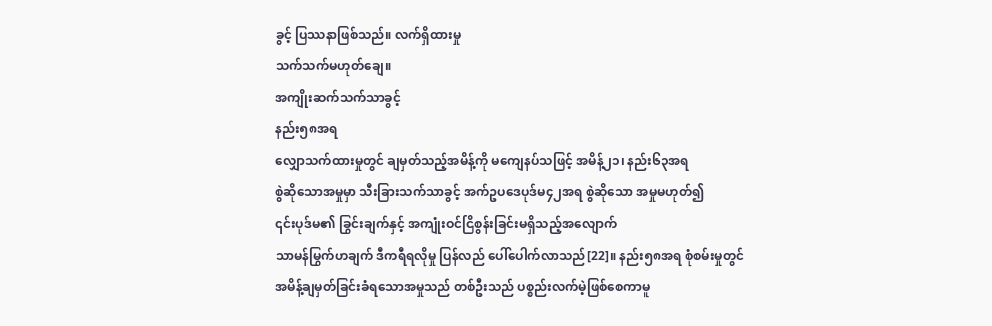ခွင့် ပြဿနာဖြစ်သည်။ လက်ရှိထားမှု
သက်သက်မဟုတ်ချေ။
အကျိုးဆက်သက်သာခွင့်
နည်း၅၈အရ
လျှောသက်ထားမှုတွင် ချမှတ်သည့်အမိန့်ကို မကျေနပ်သဖြင့် အမိန့်၂၁၊ နည်း၆၃အရ
စွဲဆိုသောအမှုမှာ သီးခြားသက်သာခွင့် အက်ဥပဒေပုဒ်မ၄၂အရ စွဲဆိုသော အမှုမဟုတ်၍
၎င်းပုဒ်မ၏ ခြွင်းချက်နှင့် အကျုံးဝင်ငြိစွန်းခြင်းမရှိသည့်အလျောက်
သာမန်မြွက်ဟချက် ဒီကရီရလိုမှု ပြန်လည် ပေါ်ပေါက်လာသည်[22]။ နည်း၅၈အရ စုံစမ်းမှုတွင်
အမိန့်ချမှတ်ခြင်းခံရသောအမှုသည် တစ်ဦးသည် ပစ္စည်းလက်မဲ့ဖြစ်စေကာမူ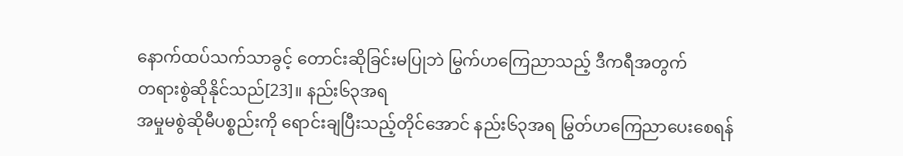နောက်ထပ်သက်သာခွင့် တောင်းဆိုခြင်းမပြုဘဲ မြွက်ဟကြေညာသည့် ဒီကရီအတွက်
တရားစွဲဆိုနိုင်သည်[23]။ နည်း၆၃အရ
အမှုမစွဲဆိုမီပစ္စည်းကို ရောင်းချပြီးသည့်တိုင်အောင် နည်း၆၃အရ မြွတ်ဟကြေညာပေးစေရန်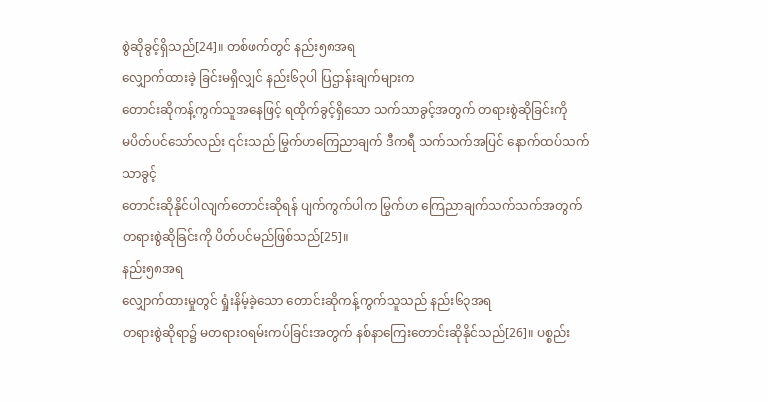စွဲဆိုခွင့်ရှိသည်[24]။ တစ်ဖက်တွင် နည်း၅၈အရ
လျှောက်ထားခဲ့ ခြင်းမရှိလျှင် နည်း၆၃ပါ ပြဌာန်းချက်များက
တောင်းဆိုကန့်ကွက်သူအနေဖြင့် ရထိုက်ခွင့်ရှိသော သက်သာခွင့်အတွက် တရားစွဲဆိုခြင်းကို
မပိတ်ပင်သော်လည်း ၎င်းသည် မြွက်ဟကြေညာချက် ဒီကရီ သက်သက်အပြင် နောက်ထပ်သက်သာခွင့်
တောင်းဆိုနိုင်ပါလျက်တောင်းဆိုရန် ပျက်ကွက်ပါက မြွက်ဟ ကြေညာချက်သက်သက်အတွက်
တရားစွဲဆိုခြင်းကို ပိတ်ပင်မည်ဖြစ်သည်[25]။
နည်း၅၈အရ
လျှောက်ထားမှုတွင် ရှုံးနိမ့်ခဲ့သော တောင်းဆိုကန့်ကွက်သူသည် နည်း၆၃အရ
တရားစွဲဆိုရာ၌ မတရားဝရမ်းကပ်ခြင်းအတွက် နစ်နာကြေးတောင်းဆိုနိုင်သည်[26]။ ပစ္စည်း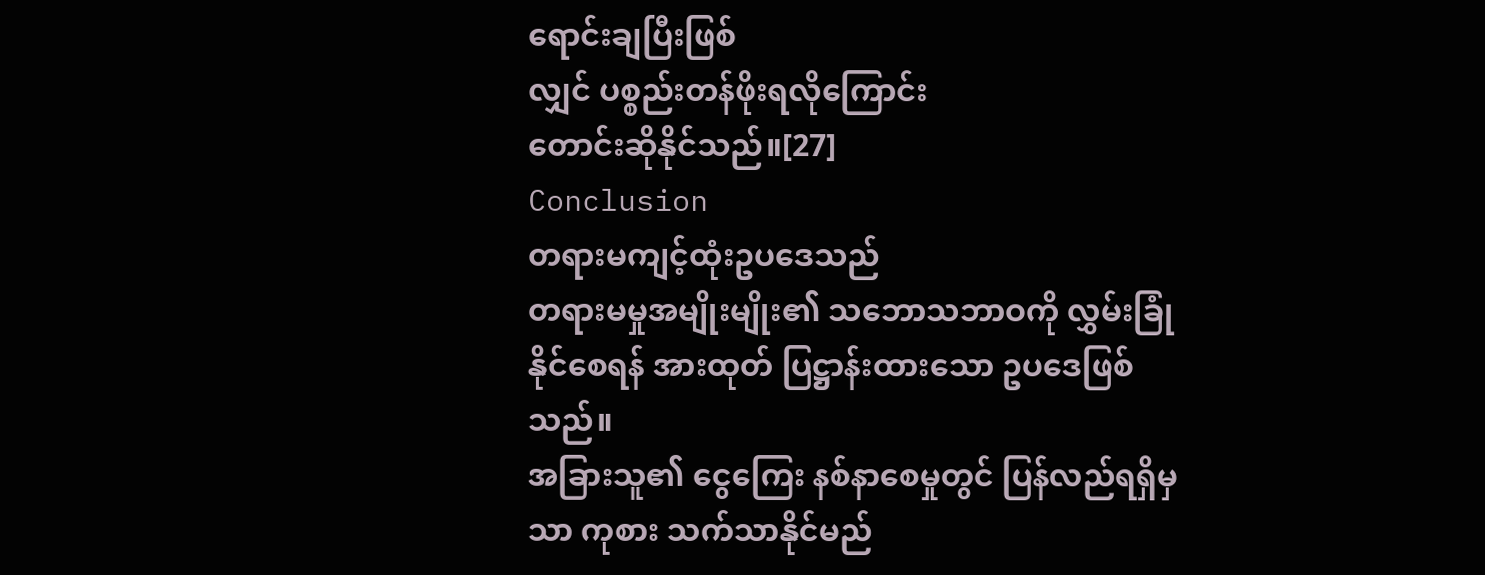ရောင်းချပြီးဖြစ်
လျှင် ပစ္စည်းတန်ဖိုးရလိုကြောင်း
တောင်းဆိုနိုင်သည်။[27]
Conclusion
တရားမကျင့်ထုံးဥပဒေသည်
တရားမမှုအမျိုးမျိုး၏ သဘောသဘာဝကို လွှမ်းခြုံနိုင်စေရန် အားထုတ် ပြဋ္ဌာန်းထားသော ဥပဒေဖြစ်သည်။
အခြားသူ၏ ငွေကြေး နစ်နာစေမှုတွင် ပြန်လည်ရရှိမှသာ ကုစား သက်သာနိုင်မည်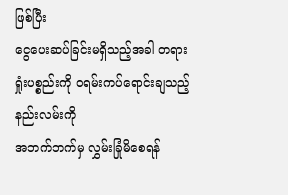ဖြစ်ပြီး
ငွေပေးဆပ်ခြင်းမရှိသည့်အခါ တရားရှုံးပစ္စည်းကို ဝရမ်းကပ်ရောင်းချသည့် နည်းလမ်းကို
အဘက်ဘက်မှ လွှမ်းခြုံမိစေရန်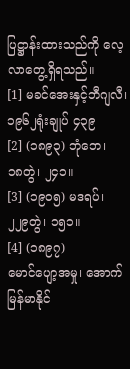ပြဋ္ဌာန်းထားသည်ကို လေ့လာတွေ့ရှိရသည်။
[1] မခင်အေးနှင့်ဘီဂျလီ၊
၁၉၆၂ရုံးချုပ် ၄၃၉
[2] (၁၈၉၃) ဘုံဘေ၊
၁၈တွဲ၊ ၂၄၁။
[3] (၁၉၀၅) မဒရပ်၊
၂၂၉တွဲ၊ ၁၅၁။
[4] (၁၈၉၇)
မောင်ပျော့အမှု၊ အောက်မြန်မာနိုင်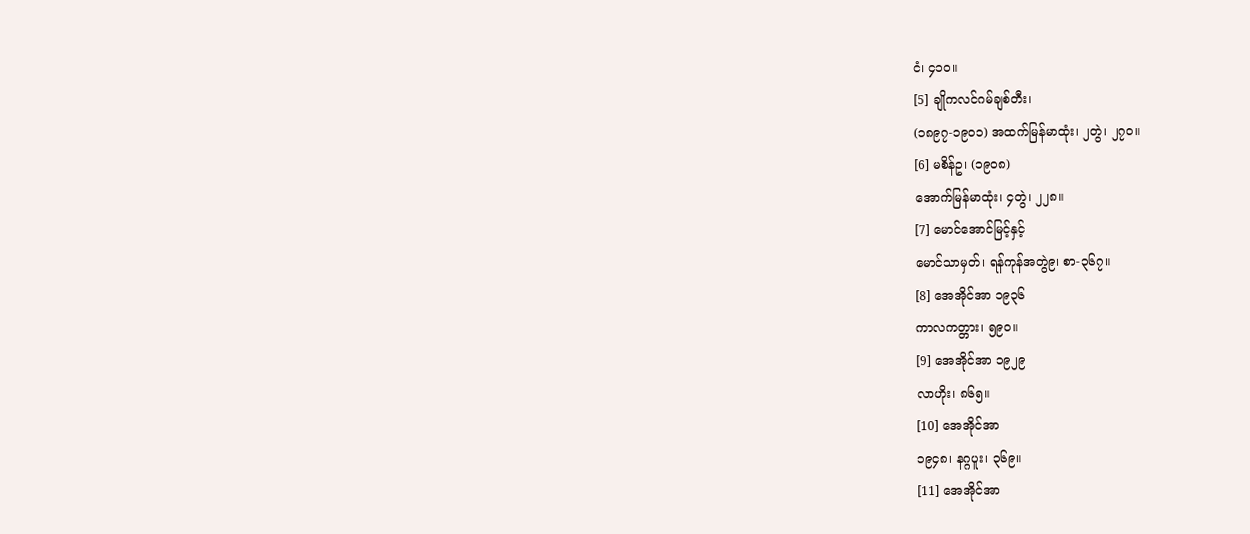ငံ၊ ၄၁၀။
[5] ချိုကလင်ဂမ်ချစ်တီး၊
(၁၈၉၇-၁၉၀၁) အထက်မြန်မာထုံး၊ ၂တွဲ၊ ၂၇၀။
[6] မစိန်ဥ၊ (၁၉၀၈)
အောက်မြန်မာထုံး၊ ၄တွဲ၊ ၂၂၈။
[7] မောင်အောင်မြင့်နှင့်
မောင်သာမှတ်၊ ရန်ကုန်အတွဲ၉၊ စာ-၃၆၇။
[8] အေအိုင်အာ ၁၉၃၆
ကာလကတ္တား၊ ၅၉၀။
[9] အေအိုင်အာ ၁၉၂၉
လာဟိုး၊ ၈၆၅။
[10] အေအိုင်အာ
၁၉၄၈၊ နဂ္ဂပူး၊ ၃၆၉။
[11] အေအိုင်အာ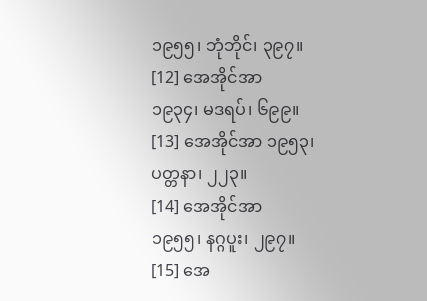၁၉၅၅၊ ဘုံဘိုင်၊ ၃၉၇။
[12] အေအိုင်အာ
၁၉၃၄၊ မဒရပ်၊ ၆၉၉။
[13] အေအိုင်အာ ၁၉၅၃၊
ပတ္တနာ၊ ၂၂၃။
[14] အေအိုင်အာ
၁၉၅၅၊ နဂ္ဂပူး၊ ၂၉၇။
[15] အေ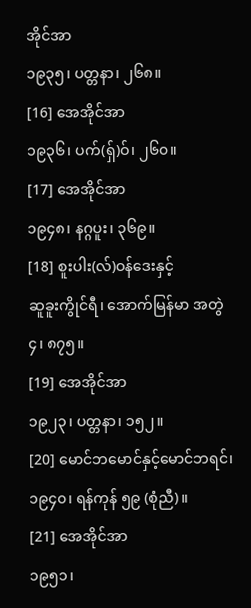အိုင်အာ
၁၉၃၅၊ ပတ္တနာ၊ ၂၆၈။
[16] အေအိုင်အာ
၁၉၃၆၊ ပက်(ရှ်)ဝ်၊ ၂၆၀။
[17] အေအိုင်အာ
၁၉၄၈၊ နဂ္ဂပူး၊ ၃၆၉။
[18] စူးပါး(လ်)ဝန်ဒေးနှင့်
ဆူခူးကွိုင်ရီ၊ အောက်မြန်မာ အတွဲ၄၊ ၈၇၅။
[19] အေအိုင်အာ
၁၉၂၃၊ ပတ္တနာ၊ ၁၅၂။
[20] မောင်ဘမောင်နှင့်မောင်ဘရင်၊
၁၉၄၀၊ ရန်ကုန် ၅၉ (စုံညီ)။
[21] အေအိုင်အာ
၁၉၅၁၊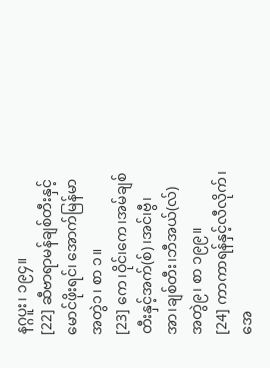နဂ္ဂပူး၊ ၁၉၄။
[22] ဆီဗာရာမန်ချစ်တီးနှင့်
မောင်ဖိုးရင်၊ အောက်မြန်မာ အတွဲ၁၊ စာ ၁။
[23] ကေ၊ဝိုင်၊ကေ၊အမ်ချစ်တီးနှင့်အက်(စ်)၊အင်၊ဗွီ၊အာ၊ချစ်တီး၊ဘီအယ်(လ်)
အတွဲ၉၊ စာ ၁၉၉။
[24] ကာကာရန်နှင့်လီလိုက်၊
အေ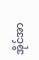အိုင်အာ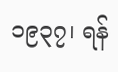၁၉၃၇၊ ရန်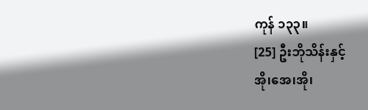ကုန် ၁၃၃။
[25] ဦးဘိုသိန်းနှင့်
အို၊အေ၊အို၊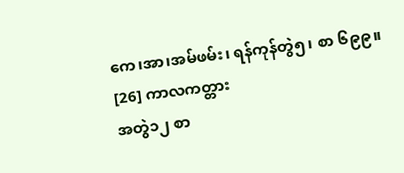ကေ၊အာ၊အမ်ဖမ်း၊ ရန်ကုန်တွဲ၅၊ စာ ၆၉၉။
[26] ကာလကတ္တား
အတွဲ၁၂ စာ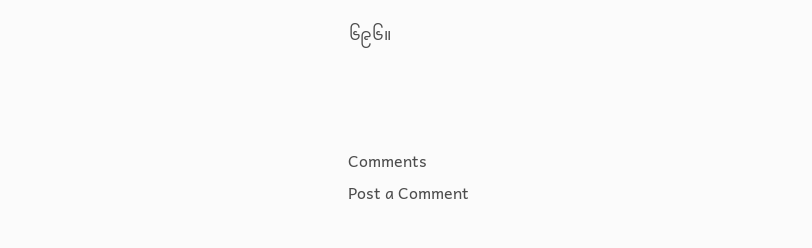၆၉၆။



Comments
Post a Comment